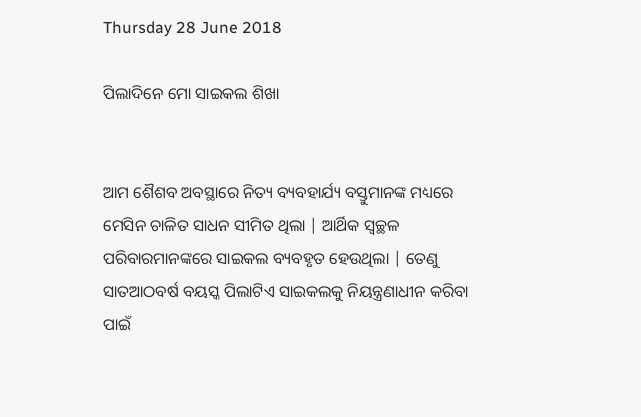Thursday 28 June 2018

ପିଲାଦିନେ ମୋ ସାଇକଲ ଶିଖା


ଆମ ଶୈଶବ ଅବସ୍ଥାରେ ନିତ୍ୟ ବ୍ୟବହାର୍ଯ୍ୟ ବସ୍ତୁମାନଙ୍କ ମଧ୍ୟରେ ମେସିନ ଚାଳିତ ସାଧନ ସୀମିତ ଥିଲା | ଆର୍ଥିକ ସ୍ୱଚ୍ଛଳ ପରିବାରମାନଙ୍କରେ ସାଇକଲ ବ୍ୟବହୃତ ହେଉଥିଲା | ତେଣୁ ସାତଆଠବର୍ଷ ବୟସ୍କ ପିଲାଟିଏ ସାଇକଲକୁ ନିୟନ୍ତ୍ରଣାଧୀନ କରିବା ପାଇଁ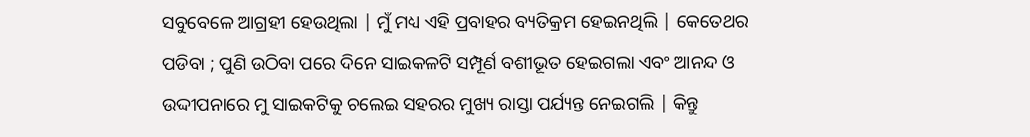ସବୁବେଳେ ଆଗ୍ରହୀ ହେଉଥିଲା | ମୁଁ ମଧ୍ୟ ଏହି ପ୍ରବାହର ବ୍ୟତିକ୍ରମ ହେଇନଥିଲି | କେତେଥର ପଡିବା ; ପୁଣି ଉଠିବା ପରେ ଦିନେ ସାଇକଳଟି ସମ୍ପୂର୍ଣ ବଶୀଭୂତ ହେଇଗଲା ଏବଂ ଆନନ୍ଦ ଓ ଉଦ୍ଦୀପନାରେ ମୁ ସାଇକଟିକୁ ଚଲେଇ ସହରର ମୁଖ୍ୟ ରାସ୍ତା ପର୍ଯ୍ୟନ୍ତ ନେଇଗଲି | କିନ୍ତୁ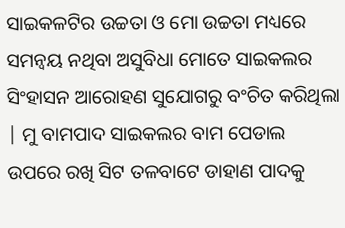ସାଇକଳଟିର ଉଚ୍ଚତା ଓ ମୋ ଉଚ୍ଚତା ମଧ୍ୟରେ ସମନ୍ୱୟ ନଥିବା ଅସୁବିଧା ମୋତେ ସାଇକଲର ସିଂହାସନ ଆରୋହଣ ସୁଯୋଗରୁ ବଂଚିତ କରିଥିଲା | ମୁ ବାମପାଦ ସାଇକଲର ବାମ ପେଡାଲ ଉପରେ ରଖି ସିଟ ତଳବାଟେ ଡାହାଣ ପାଦକୁ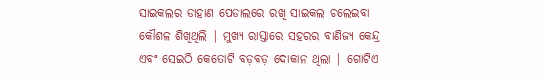ସାଇକଲର ଡାହାଣ ପେଡାଲରେ ରଖି ସାଇକଲ ଚଲେଇବା କୌଶଳ ଶିଖିଥିଲି | ମୁଖ୍ୟ ରାସ୍ତାରେ ସହରର ବାଣିଜ୍ୟ କେନ୍ଦ୍ର ଏବଂ ସେଇଠି କେତୋଟି ବଡ଼ବଡ଼ ଦୋକାନ ଥିଲା | ଗୋଟିଏ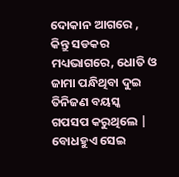ଦୋକାନ ଆଗରେ , କିନ୍ତୁ ସଡକର ମଧ୍ୟଭାଗରେ, ଧୋତି ଓ ଜାମା ପନ୍ଧିଥିବା ଦୁଇ ତିନିଜଣ ବୟସ୍କ ଗପସପ କରୁଥିଲେ | ବୋଧହୁଏ ସେଇ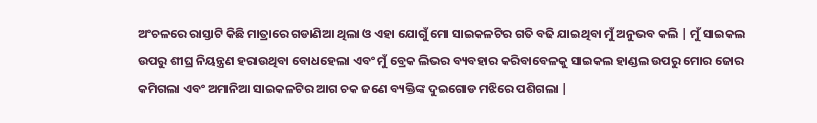ଅଂଚଳରେ ରାସ୍ତାଟି କିଛି ମାତ୍ରାରେ ଗଡାଣିଆ ଥିଲା ଓ ଏହା ଯୋଗୁଁ ମୋ ସାଇକଳଟିର ଗତି ବଢି ଯାଇଥିବା ମୁଁ ଅନୁଭବ କଲି | ମୁଁ ସାଇକଲ ଉପରୁ ଶୀଘ୍ର ନିୟନ୍ତ୍ରଣ ହରାଉଥିବା ବୋଧହେଲା ଏବଂ ମୁଁ ବ୍ରେକ ଲିଭର ବ୍ୟବହାର କରିବାବେଳକୁ ସାଇକଲ ହାଣ୍ଡଲ ଉପରୁ ମୋର ଜୋର କମିଗଲା ଏବଂ ଅମାନିଆ ସାଇକଳଟିର ଆଗ ଚକ ଜଣେ ବ୍ୟକ୍ତିଙ୍କ ଦୁଇଗୋଡ ମଝିରେ ପଶିଗଲା |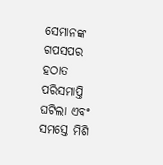ସେମାନଙ୍କ ଗପସପର ହଠାତ ପରିସମାପ୍ତି ଘଟିଲା ଏବଂ ସମସ୍ତେ ମିଶି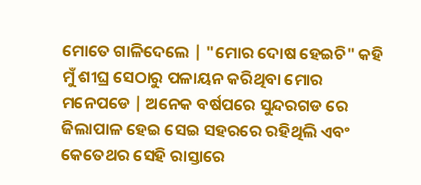ମୋତେ ଗାଳିଦେଲେ | "ମୋର ଦୋଷ ହେଇଚି" କହି ମୁଁ ଶୀଘ୍ର ସେଠାରୁ ପଳାୟନ କରିଥିବା ମୋର ମନେପଡେ | ଅନେକ ବର୍ଷପରେ ସୁନ୍ଦରଗଡ ରେ ଜିଲାପାଳ ହେଇ ସେଇ ସହରରେ ରହିଥିଲି ଏବଂ କେତେଥର ସେହି ରାସ୍ତାରେ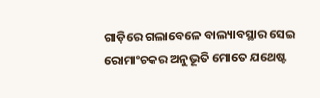ଗାଡ଼ିରେ ଗଲାବେଳେ ବାଲ୍ୟାବସ୍ଥାର ସେଇ ରୋମାଂଚକର ଅନୁଭୂତି ମୋତେ ଯଥେଷ୍ଟ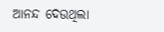ଆନନ୍ଦ ଦେଉଥିଲା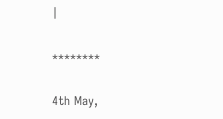|

********

4th May,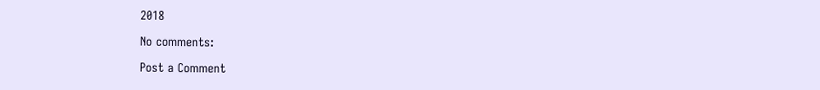2018

No comments:

Post a Comment